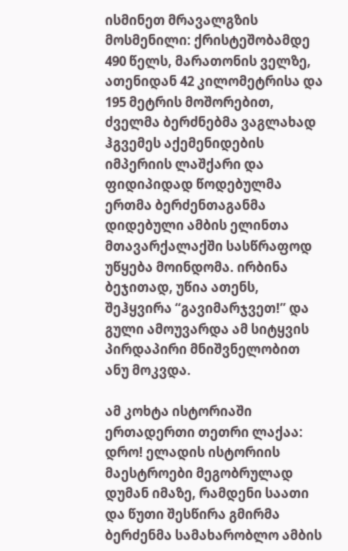ისმინეთ მრავალგზის მოსმენილი: ქრისტეშობამდე 490 წელს, მარათონის ველზე, ათენიდან 42 კილომეტრისა და 195 მეტრის მოშორებით, ძველმა ბერძნებმა ვაგლახად ჰგვემეს აქემენიდების იმპერიის ლაშქარი და ფიდიპიდად წოდებულმა ერთმა ბერძენთაგანმა დიდებული ამბის ელინთა მთავარქალაქში სასწრაფოდ უწყება მოინდომა. ირბინა ბეჯითად, უწია ათენს, შეჰყვირა “გავიმარჯვეთ!” და გული ამოუვარდა ამ სიტყვის პირდაპირი მნიშვნელობით ანუ მოკვდა.

ამ კოხტა ისტორიაში ერთადერთი თეთრი ლაქაა: დრო! ელადის ისტორიის მაესტროები მეგობრულად დუმან იმაზე, რამდენი საათი და წუთი შესწირა გმირმა ბერძენმა სამახარობლო ამბის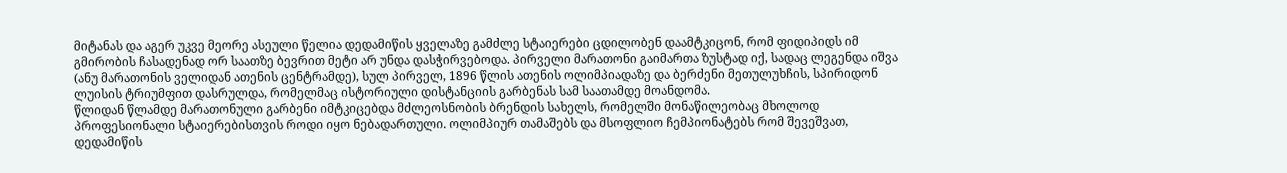მიტანას და აგერ უკვე მეორე ასეული წელია დედამიწის ყველაზე გამძლე სტაიერები ცდილობენ დაამტკიცონ, რომ ფიდიპიდს იმ გმირობის ჩასადენად ორ საათზე ბევრით მეტი არ უნდა დასჭირვებოდა. პირველი მარათონი გაიმართა ზუსტად იქ, სადაც ლეგენდა იშვა (ანუ მარათონის ველიდან ათენის ცენტრამდე), სულ პირველ, 1896 წლის ათენის ოლიმპიადაზე და ბერძენი მეთულუხჩის, სპირიდონ ლუისის ტრიუმფით დასრულდა, რომელმაც ისტორიული დისტანციის გარბენას სამ საათამდე მოანდომა.
წლიდან წლამდე მარათონული გარბენი იმტკიცებდა მძლეოსნობის ბრენდის სახელს, რომელში მონაწილეობაც მხოლოდ პროფესიონალი სტაიერებისთვის როდი იყო ნებადართული. ოლიმპიურ თამაშებს და მსოფლიო ჩემპიონატებს რომ შევეშვათ, დედამიწის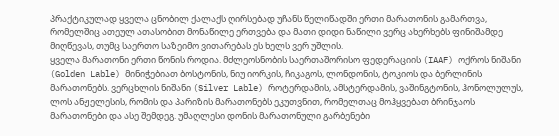პრაქტიკულად ყველა ცნობილ ქალაქს ღირსებად უჩანს წელიწადში ერთი მარათონის გამართვა, რომელშიც ათეულ ათასობით მონაწილე ერთვება და მათი დიდი ნაწილი ვერც ახერხებს ფინიშამდე მიღწევას, თუმც საერთო საზეიმო ვითარებას ეს ხელს ვერ უშლის.
ყველა მარათონი ერთი წონის როდია. მძლეოსნობის საერთაშორისო ფედერაციის (IAAF) ოქროს ნიშანი (Golden Lable) მინიჭებიათ ბოსტონის, ნიუ იორკის, ჩიკაგოს, ლონდონის, ტოკიოს და ბერლინის მარათონებს. ვერცხლის ნიშანი (Silver Lable) როტერდამის, ამსტერდამის, ვაშინგტონის, ჰონოლულუს, ლოს ანჟელესის, რომის და პარიზის მარათონებს ეკუთვნით, რომელთაც მოჰყვებათ ბრინჯაოს მარათონები და ასე შემდეგ. უმაღლესი დონის მარათონული გარბენები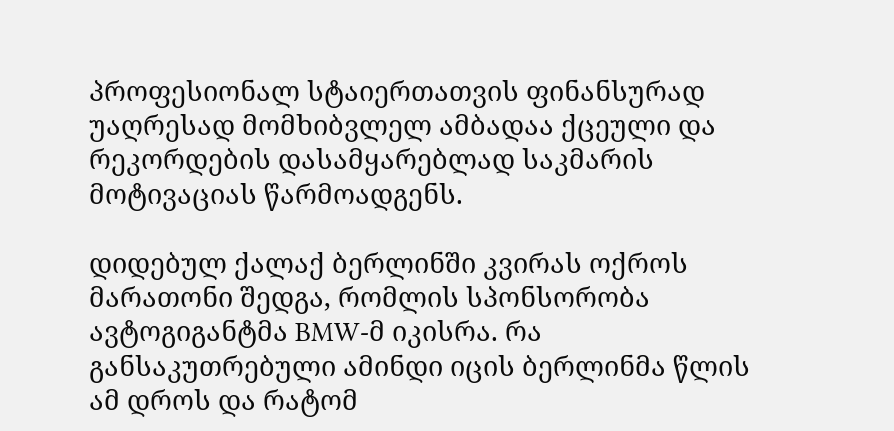პროფესიონალ სტაიერთათვის ფინანსურად უაღრესად მომხიბვლელ ამბადაა ქცეული და რეკორდების დასამყარებლად საკმარის მოტივაციას წარმოადგენს.

დიდებულ ქალაქ ბერლინში კვირას ოქროს მარათონი შედგა, რომლის სპონსორობა ავტოგიგანტმა BMW-მ იკისრა. რა განსაკუთრებული ამინდი იცის ბერლინმა წლის ამ დროს და რატომ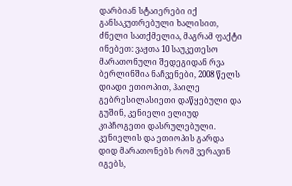დარბიან სტაიერები იქ განსაკუთრებული ხალისით, ძნელი სათქმელია, მაგრამ ფაქტი ინებეთ: ვაჟთა 10 საუკეთესო მარათონული შედეგიდან რვა ბერლინშია ნაჩვენები, 2008 წელს დიადი ეთიოპით, ჰაილე გებრესილასიეთი დაწყებული და გუშინ, კენიელი ელიუდ კიპჩოგეთი დასრულებული.
კენიელის და ეთიოპის გარდა დიდ მარათონებს რომ ვერავინ იგებს,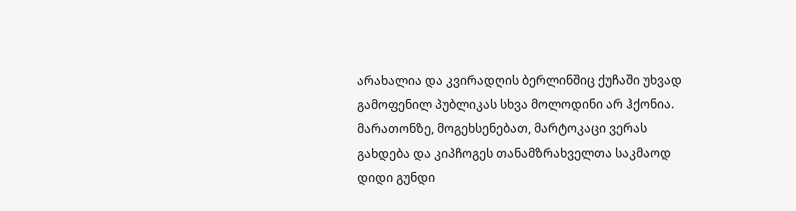არახალია და კვირადღის ბერლინშიც ქუჩაში უხვად გამოფენილ პუბლიკას სხვა მოლოდინი არ ჰქონია. მარათონზე, მოგეხსენებათ, მარტოკაცი ვერას გახდება და კიპჩოგეს თანამზრახველთა საკმაოდ დიდი გუნდი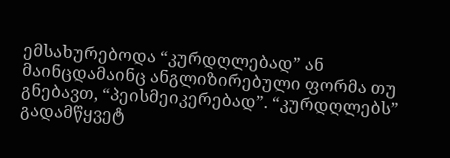ემსახურებოდა “კურდღლებად” ან მაინცდამაინც ანგლიზირებული ფორმა თუ გნებავთ, “პეისმეიკერებად”. “კურდღლებს” გადამწყვეტ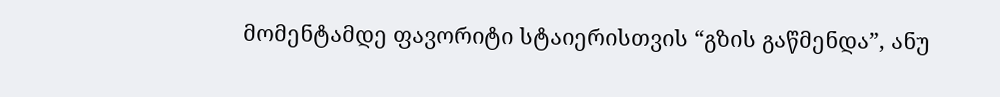მომენტამდე ფავორიტი სტაიერისთვის “გზის გაწმენდა”, ანუ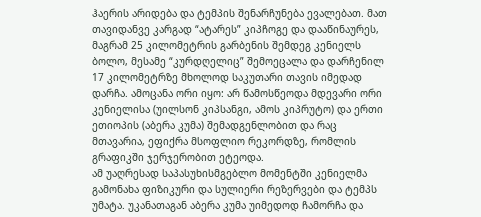ჰაერის არიდება და ტემპის შენარჩუნება ევალებათ. მათ თავიდანვე კარგად “ატარეს” კიპჩოგე და დააწინაურეს, მაგრამ 25 კილომეტრის გარბენის შემდეგ კენიელს ბოლო, მესამე “კურდღელიც” შემოეცალა და დარჩენილ 17 კილომეტრზე მხოლოდ საკუთარი თავის იმედად დარჩა. ამოცანა ორი იყო: არ წამოსწეოდა მდევარი ორი კენიელისა (უილსონ კიპსანგი, ამოს კიპრუტო) და ერთი ეთიოპის (აბერა კუმა) შემადგენლობით და რაც მთავარია, ეფიქრა მსოფლიო რეკორდზე, რომლის გრაფიკში ჯერჯერობით ეტეოდა.
ამ უაღრესად საპასუხისმგებლო მომენტში კენიელმა გამონახა ფიზიკური და სულიერი რეზერვები და ტემპს უმატა. უკანათაგან აბერა კუმა უიმედოდ ჩამორჩა და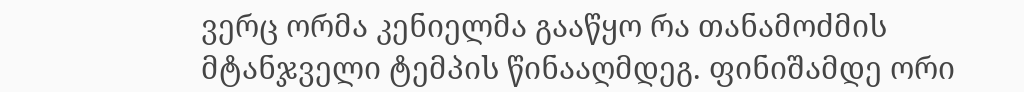ვერც ორმა კენიელმა გააწყო რა თანამოძმის მტანჯველი ტემპის წინააღმდეგ. ფინიშამდე ორი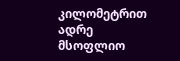კილომეტრით ადრე მსოფლიო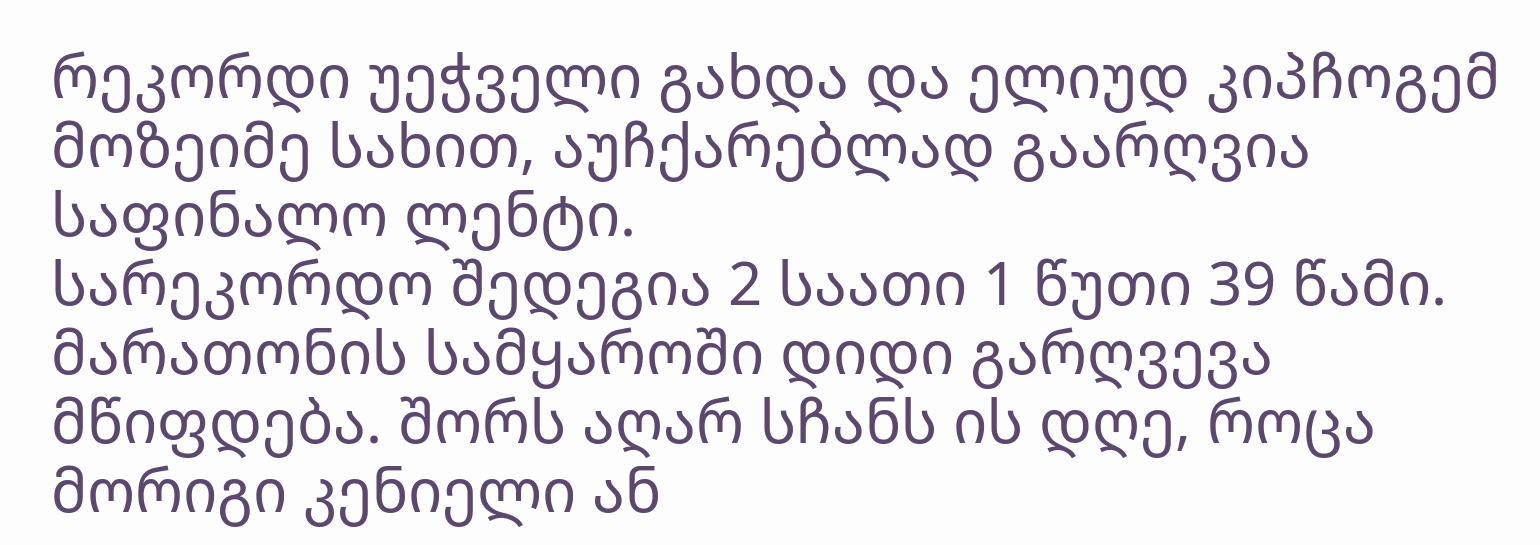რეკორდი უეჭველი გახდა და ელიუდ კიპჩოგემ მოზეიმე სახით, აუჩქარებლად გაარღვია საფინალო ლენტი.
სარეკორდო შედეგია 2 საათი 1 წუთი 39 წამი. მარათონის სამყაროში დიდი გარღვევა მწიფდება. შორს აღარ სჩანს ის დღე, როცა მორიგი კენიელი ან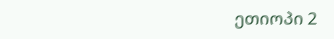ეთიოპი 2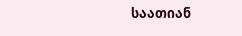საათიან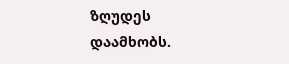ზღუდეს დაამხობს.